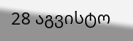28 აგვისტო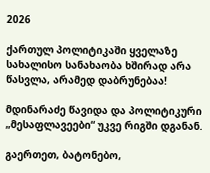2026

ქართულ პოლიტიკაში ყველაზე სახალისო სანახაობა ხშირად არა წასვლა, არამედ დაბრუნებაა!

მდინარაძე წავიდა და პოლიტიკური „მესაფლავეები“ უკვე რიგში დგანან.

გაერთეთ, ბატონებო,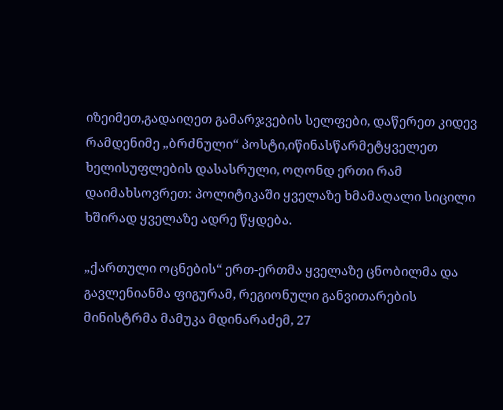იზეიმეთ,გადაიღეთ გამარჯვების სელფები, დაწერეთ კიდევ რამდენიმე „ბრძნული“ პოსტი,იწინასწარმეტყველეთ ხელისუფლების დასასრული, ოღონდ ერთი რამ დაიმახსოვრეთ: პოლიტიკაში ყველაზე ხმამაღალი სიცილი ხშირად ყველაზე ადრე წყდება.

„ქართული ოცნების“ ერთ-ერთმა ყველაზე ცნობილმა და გავლენიანმა ფიგურამ, რეგიონული განვითარების მინისტრმა მამუკა მდინარაძემ, 27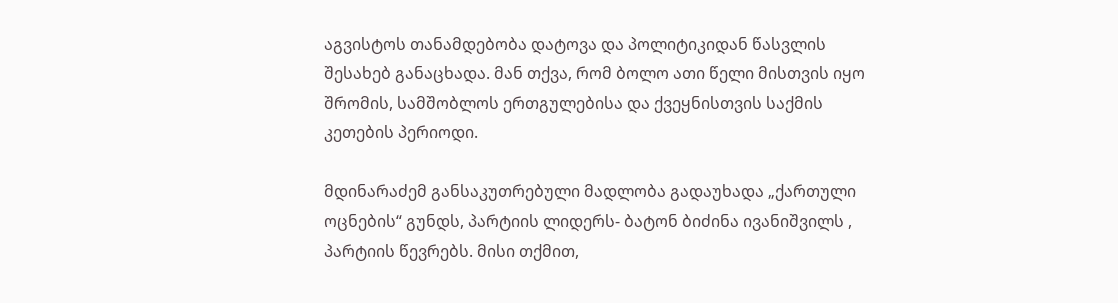აგვისტოს თანამდებობა დატოვა და პოლიტიკიდან წასვლის შესახებ განაცხადა. მან თქვა, რომ ბოლო ათი წელი მისთვის იყო შრომის, სამშობლოს ერთგულებისა და ქვეყნისთვის საქმის კეთების პერიოდი.

მდინარაძემ განსაკუთრებული მადლობა გადაუხადა „ქართული ოცნების“ გუნდს, პარტიის ლიდერს- ბატონ ბიძინა ივანიშვილს , პარტიის წევრებს. მისი თქმით,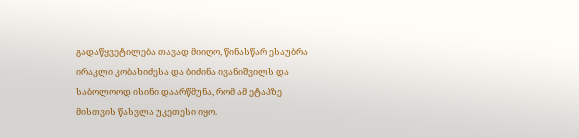გადაწყვეტილება თავად მიიღო, წინასწარ ესაუბრა ირაკლი კობახიძესა და ბიძინა ივანიშვილს და საბოლოოდ ისინი დაარწმუნა, რომ ამ ეტაპზე მისთვის წასვლა უკეთესი იყო.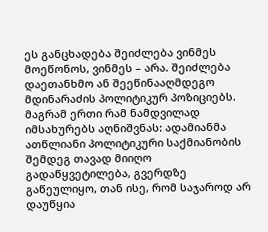ეს განცხადება შეიძლება ვინმეს მოეწონოს, ვინმეს – არა. შეიძლება დაეთანხმო ან შეეწინააღმდეგო მდინარაძის პოლიტიკურ პოზიციებს. მაგრამ ერთი რამ ნამდვილად იმსახურებს აღნიშვნას: ადამიანმა ათწლიანი პოლიტიკური საქმიანობის შემდეგ თავად მიიღო გადაწყვეტილება, გვერდზე გაწეულიყო, თან ისე, რომ საჯაროდ არ დაუწყია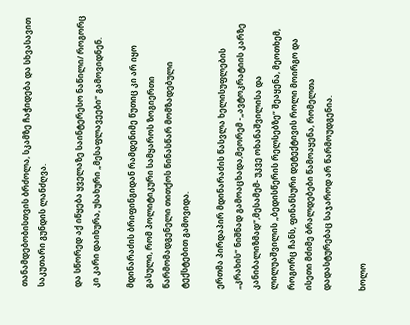თანამდებობისთვის ბრძოლა, სკამზე ჩაჭიდება და სხვასავით საკუთარი გუნდის ლანძღვა.

და სწორედ აქ იწყება ყველაზე საინტერესო ნაწილი/ როგორც კი კარი დაიხურა, უსახური „მესაფლავეები“ გამოვიდნენ.

მდინარაძის ბრიფინგიდან რამდენიმე წუთიც კი არ იყო გასული, რომ პოლიტიკური სამყაროს ზოგიერთი წარმომადგენელი თითქოს წინასწარ მომზადებული ტექსტებით გამოვიდა.

ერთმა პირდაპირ მდინარაძის წასვლა ხელისუფლების „კრახის“ ნიშნად გამოაცხადა,მეორემ -„ავტოკრატიის კარზე კანიბალიზმად“,მესამემ- უკვე ოხანაშვილისა და ლილუაშვილის „ბედისწერის რელსებზე“ შეაყენა, მეოთხემ, როგორც ჩანს, ფინანსური დეტექტივის როლი მოირგო და ისეთი მძიმე ბრალდებები წამოაყენა, რომელთა დადასტურებაც საჯაროდ არ წარმოუდგენია.

ხოლო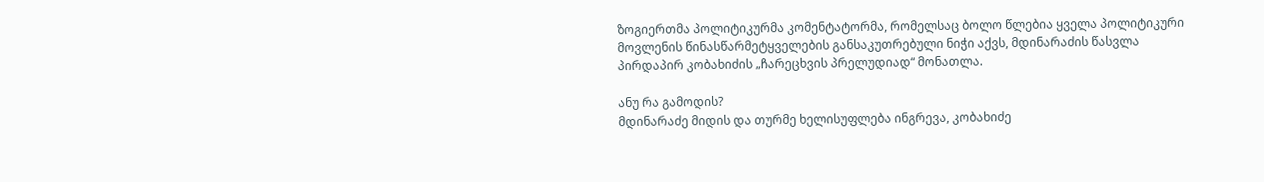ზოგიერთმა პოლიტიკურმა კომენტატორმა, რომელსაც ბოლო წლებია ყველა პოლიტიკური მოვლენის წინასწარმეტყველების განსაკუთრებული ნიჭი აქვს, მდინარაძის წასვლა პირდაპირ კობახიძის „ჩარეცხვის პრელუდიად“ მონათლა.

ანუ რა გამოდის?
მდინარაძე მიდის და თურმე ხელისუფლება ინგრევა, კობახიძე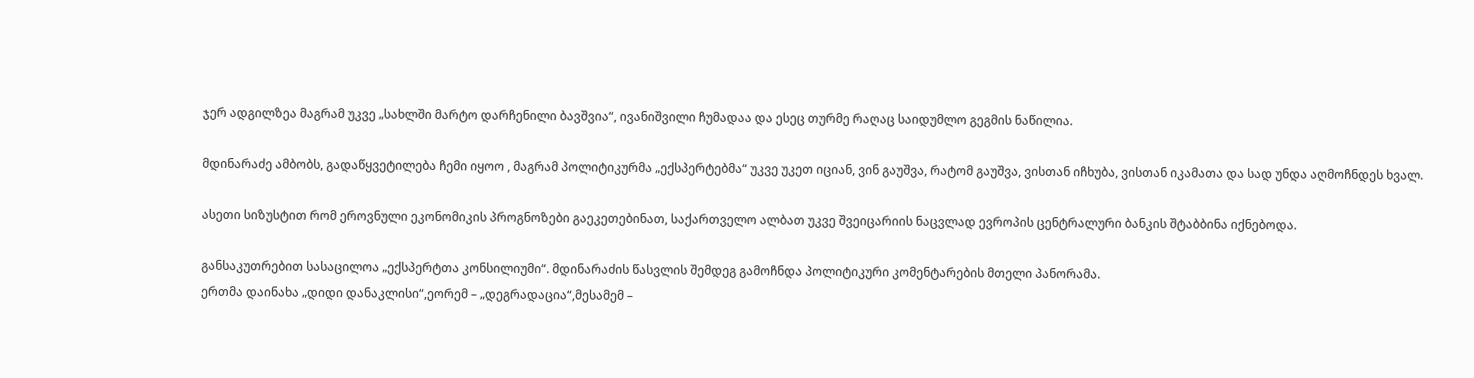ჯერ ადგილზეა მაგრამ უკვე „სახლში მარტო დარჩენილი ბავშვია“, ივანიშვილი ჩუმადაა და ესეც თურმე რაღაც საიდუმლო გეგმის ნაწილია.

მდინარაძე ამბობს, გადაწყვეტილება ჩემი იყოო , მაგრამ პოლიტიკურმა „ექსპერტებმა“ უკვე უკეთ იციან, ვინ გაუშვა, რატომ გაუშვა, ვისთან იჩხუბა, ვისთან იკამათა და სად უნდა აღმოჩნდეს ხვალ.

ასეთი სიზუსტით რომ ეროვნული ეკონომიკის პროგნოზები გაეკეთებინათ, საქართველო ალბათ უკვე შვეიცარიის ნაცვლად ევროპის ცენტრალური ბანკის შტაბბინა იქნებოდა.

განსაკუთრებით სასაცილოა „ექსპერტთა კონსილიუმი“. მდინარაძის წასვლის შემდეგ გამოჩნდა პოლიტიკური კომენტარების მთელი პანორამა.
ერთმა დაინახა „დიდი დანაკლისი“,ეორემ – „დეგრადაცია“,მესამემ –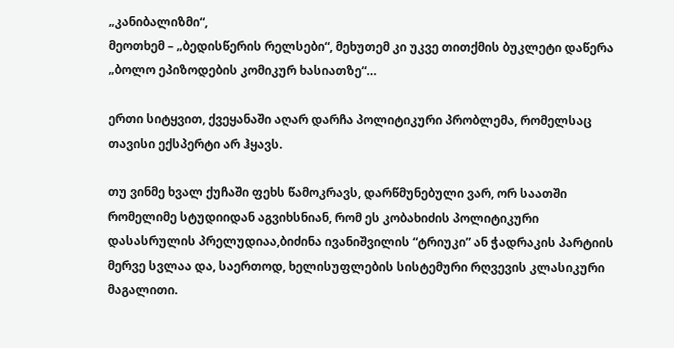„კანიბალიზმი“,
მეოთხემ – „ბედისწერის რელსები“, მეხუთემ კი უკვე თითქმის ბუკლეტი დაწერა „ბოლო ეპიზოდების კომიკურ ხასიათზე“…

ერთი სიტყვით, ქვეყანაში აღარ დარჩა პოლიტიკური პრობლემა, რომელსაც თავისი ექსპერტი არ ჰყავს.

თუ ვინმე ხვალ ქუჩაში ფეხს წამოკრავს, დარწმუნებული ვარ, ორ საათში რომელიმე სტუდიიდან აგვიხსნიან, რომ ეს კობახიძის პოლიტიკური დასასრულის პრელუდიაა,ბიძინა ივანიშვილის “ტრიუკი” ან ჭადრაკის პარტიის მერვე სვლაა და, საერთოდ, ხელისუფლების სისტემური რღვევის კლასიკური მაგალითი.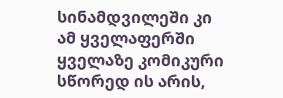სინამდვილეში კი ამ ყველაფერში ყველაზე კომიკური სწორედ ის არის,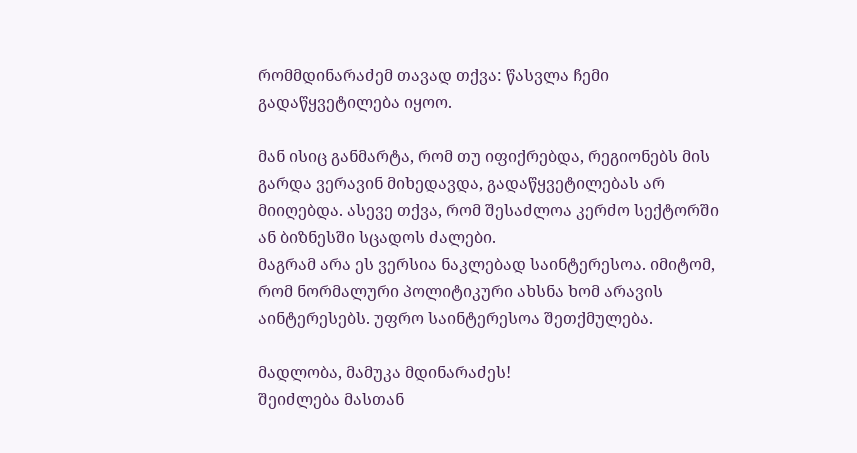რომმდინარაძემ თავად თქვა: წასვლა ჩემი გადაწყვეტილება იყოო.

მან ისიც განმარტა, რომ თუ იფიქრებდა, რეგიონებს მის გარდა ვერავინ მიხედავდა, გადაწყვეტილებას არ მიიღებდა. ასევე თქვა, რომ შესაძლოა კერძო სექტორში ან ბიზნესში სცადოს ძალები.
მაგრამ არა ეს ვერსია ნაკლებად საინტერესოა. იმიტომ, რომ ნორმალური პოლიტიკური ახსნა ხომ არავის აინტერესებს. უფრო საინტერესოა შეთქმულება.

მადლობა, მამუკა მდინარაძეს!
შეიძლება მასთან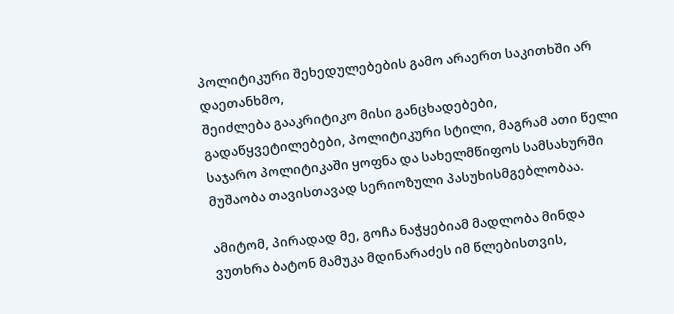პოლიტიკური შეხედულებების გამო არაერთ საკითხში არ დაეთანხმო,
შეიძლება გააკრიტიკო მისი განცხადებები, გადაწყვეტილებები, პოლიტიკური სტილი, მაგრამ ათი წელი საჯარო პოლიტიკაში ყოფნა და სახელმწიფოს სამსახურში მუშაობა თავისთავად სერიოზული პასუხისმგებლობაა.

ამიტომ, პირადად მე, გოჩა ნაჭყებიამ მადლობა მინდა ვუთხრა ბატონ მამუკა მდინარაძეს იმ წლებისთვის,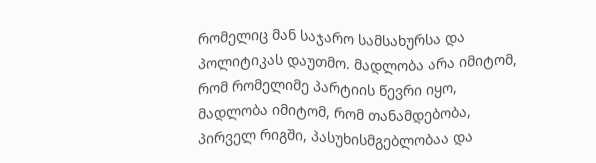რომელიც მან საჯარო სამსახურსა და პოლიტიკას დაუთმო. მადლობა არა იმიტომ, რომ რომელიმე პარტიის წევრი იყო, მადლობა იმიტომ, რომ თანამდებობა, პირველ რიგში, პასუხისმგებლობაა და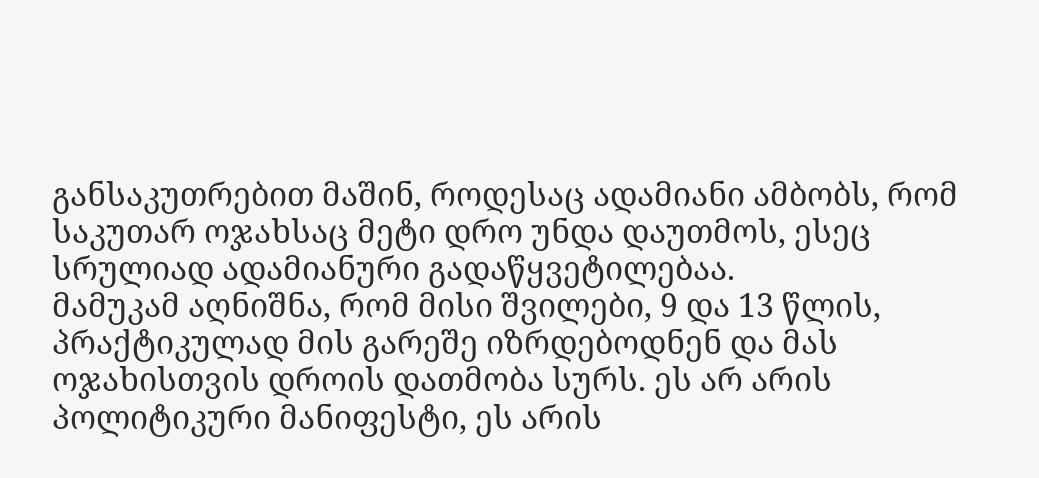განსაკუთრებით მაშინ, როდესაც ადამიანი ამბობს, რომ საკუთარ ოჯახსაც მეტი დრო უნდა დაუთმოს, ესეც სრულიად ადამიანური გადაწყვეტილებაა.
მამუკამ აღნიშნა, რომ მისი შვილები, 9 და 13 წლის, პრაქტიკულად მის გარეშე იზრდებოდნენ და მას ოჯახისთვის დროის დათმობა სურს. ეს არ არის პოლიტიკური მანიფესტი, ეს არის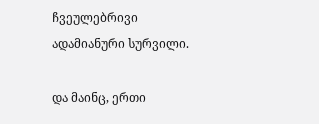ჩვეულებრივი ადამიანური სურვილი.

და მაინც, ერთი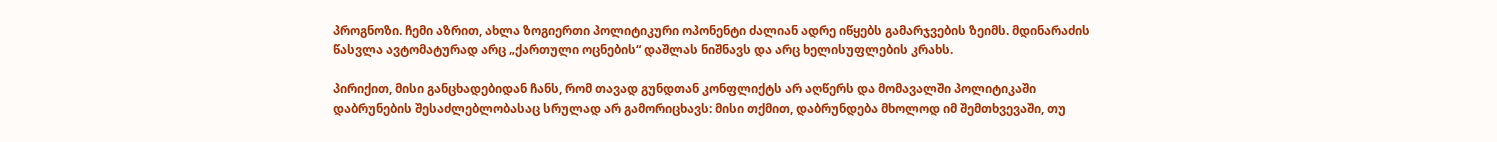პროგნოზი. ჩემი აზრით, ახლა ზოგიერთი პოლიტიკური ოპონენტი ძალიან ადრე იწყებს გამარჯვების ზეიმს. მდინარაძის წასვლა ავტომატურად არც „ქართული ოცნების“ დაშლას ნიშნავს და არც ხელისუფლების კრახს.

პირიქით, მისი განცხადებიდან ჩანს, რომ თავად გუნდთან კონფლიქტს არ აღწერს და მომავალში პოლიტიკაში დაბრუნების შესაძლებლობასაც სრულად არ გამორიცხავს: მისი თქმით, დაბრუნდება მხოლოდ იმ შემთხვევაში, თუ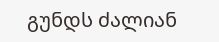გუნდს ძალიან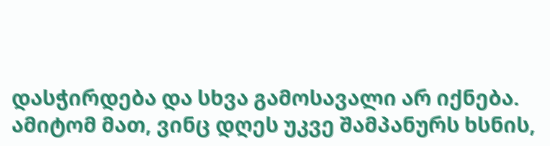დასჭირდება და სხვა გამოსავალი არ იქნება.
ამიტომ მათ, ვინც დღეს უკვე შამპანურს ხსნის,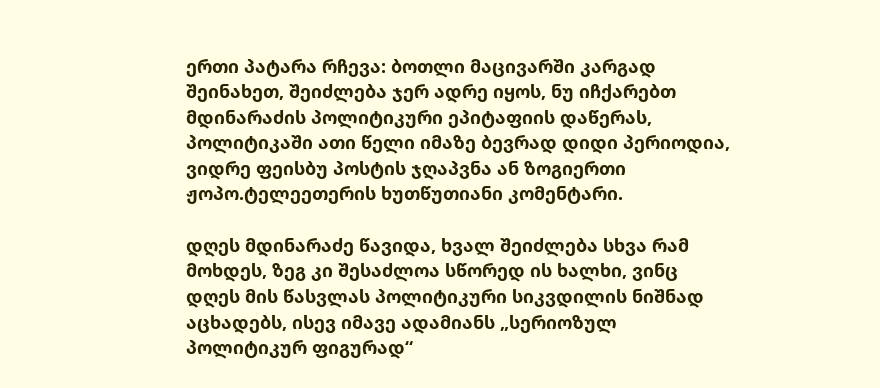ერთი პატარა რჩევა: ბოთლი მაცივარში კარგად შეინახეთ, შეიძლება ჯერ ადრე იყოს, ნუ იჩქარებთ მდინარაძის პოლიტიკური ეპიტაფიის დაწერას, პოლიტიკაში ათი წელი იმაზე ბევრად დიდი პერიოდია, ვიდრე ფეისბუ პოსტის ჯღაპვნა ან ზოგიერთი ჟოპო.ტელეეთერის ხუთწუთიანი კომენტარი.

დღეს მდინარაძე წავიდა, ხვალ შეიძლება სხვა რამ მოხდეს, ზეგ კი შესაძლოა სწორედ ის ხალხი, ვინც დღეს მის წასვლას პოლიტიკური სიკვდილის ნიშნად აცხადებს, ისევ იმავე ადამიანს „სერიოზულ პოლიტიკურ ფიგურად“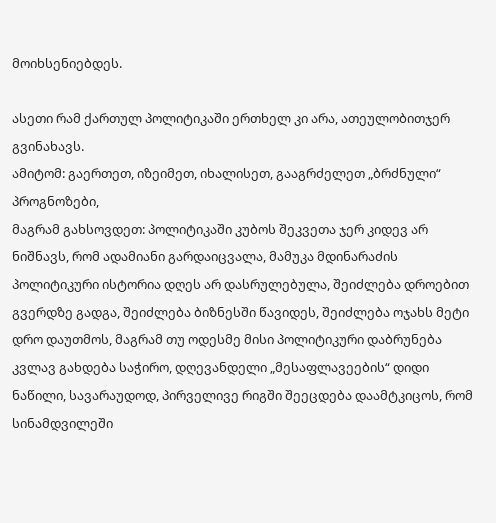მოიხსენიებდეს.

ასეთი რამ ქართულ პოლიტიკაში ერთხელ კი არა, ათეულობითჯერ გვინახავს.
ამიტომ: გაერთეთ, იზეიმეთ, იხალისეთ, გააგრძელეთ „ბრძნული“ პროგნოზები,
მაგრამ გახსოვდეთ: პოლიტიკაში კუბოს შეკვეთა ჯერ კიდევ არ ნიშნავს, რომ ადამიანი გარდაიცვალა, მამუკა მდინარაძის პოლიტიკური ისტორია დღეს არ დასრულებულა, შეიძლება დროებით გვერდზე გადგა, შეიძლება ბიზნესში წავიდეს, შეიძლება ოჯახს მეტი დრო დაუთმოს, მაგრამ თუ ოდესმე მისი პოლიტიკური დაბრუნება კვლავ გახდება საჭირო, დღევანდელი „მესაფლავეების“ დიდი ნაწილი, სავარაუდოდ, პირველივე რიგში შეეცდება დაამტკიცოს, რომ სინამდვილეში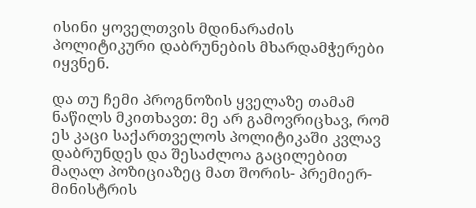ისინი ყოველთვის მდინარაძის პოლიტიკური დაბრუნების მხარდამჭერები იყვნენ.

და თუ ჩემი პროგნოზის ყველაზე თამამ ნაწილს მკითხავთ: მე არ გამოვრიცხავ, რომ ეს კაცი საქართველოს პოლიტიკაში კვლავ დაბრუნდეს და შესაძლოა გაცილებით მაღალ პოზიციაზეც მათ შორის- პრემიერ-მინისტრის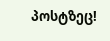პოსტზეც!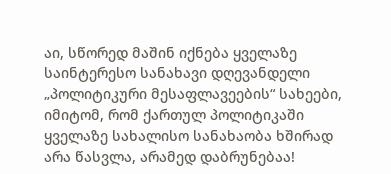აი, სწორედ მაშინ იქნება ყველაზე საინტერესო სანახავი დღევანდელი „პოლიტიკური მესაფლავეების“ სახეები, იმიტომ, რომ ქართულ პოლიტიკაში ყველაზე სახალისო სანახაობა ხშირად არა წასვლა, არამედ დაბრუნებაა!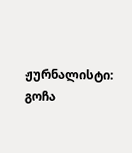ჟურნალისტი: გოჩა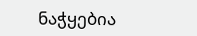ნაჭყებია